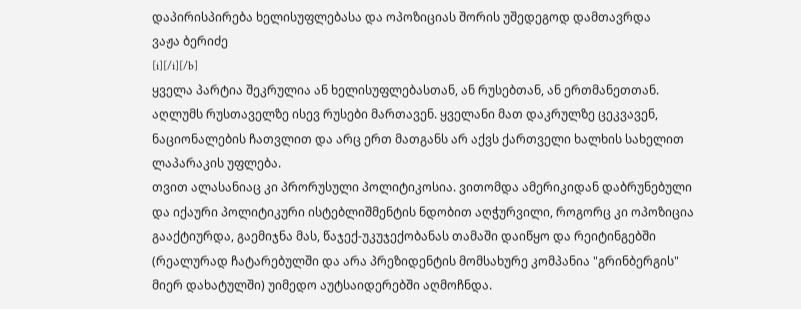დაპირისპირება ხელისუფლებასა და ოპოზიციას შორის უშედეგოდ დამთავრდა
ვაჟა ბერიძე
[i][/i][/b]
ყველა პარტია შეკრულია ან ხელისუფლებასთან, ან რუსებთან, ან ერთმანეთთან. აღლუმს რუსთაველზე ისევ რუსები მართავენ. ყველანი მათ დაკრულზე ცეკვავენ, ნაციონალების ჩათვლით და არც ერთ მათგანს არ აქვს ქართველი ხალხის სახელით ლაპარაკის უფლება.
თვით ალასანიაც კი პრორუსული პოლიტიკოსია. ვითომდა ამერიკიდან დაბრუნებული და იქაური პოლიტიკური ისტებლიშმენტის ნდობით აღჭურვილი, როგორც კი ოპოზიცია გააქტიურდა, გაემიჯნა მას, წაჯექ-უკუჯექობანას თამაში დაიწყო და რეიტინგებში (რეალურად ჩატარებულში და არა პრეზიდენტის მომსახურე კომპანია "გრინბერგის" მიერ დახატულში) უიმედო აუტსაიდერებში აღმოჩნდა.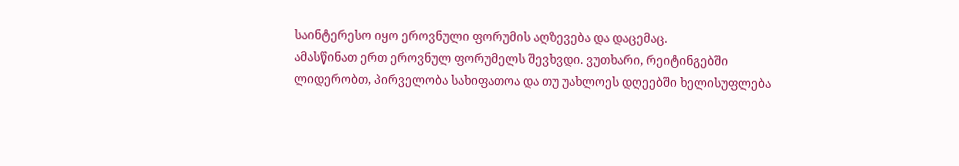საინტერესო იყო ეროვნული ფორუმის აღზევება და დაცემაც.
ამასწინათ ერთ ეროვნულ ფორუმელს შევხვდი. ვუთხარი, რეიტინგებში ლიდერობთ, პირველობა სახიფათოა და თუ უახლოეს დღეებში ხელისუფლება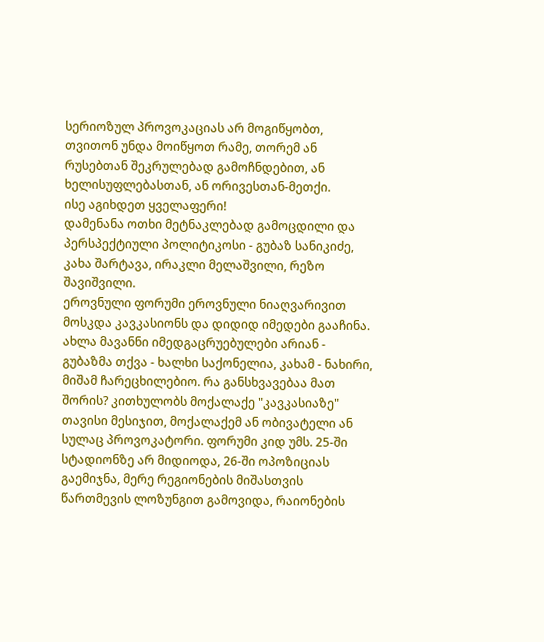სერიოზულ პროვოკაციას არ მოგიწყობთ, თვითონ უნდა მოიწყოთ რამე, თორემ ან რუსებთან შეკრულებად გამოჩნდებით, ან ხელისუფლებასთან, ან ორივესთან-მეთქი.
ისე აგიხდეთ ყველაფერი!
დამენანა ოთხი მეტნაკლებად გამოცდილი და პერსპექტიული პოლიტიკოსი - გუბაზ სანიკიძე, კახა შარტავა, ირაკლი მელაშვილი, რეზო შავიშვილი.
ეროვნული ფორუმი ეროვნული ნიაღვარივით მოსკდა კავკასიონს და დიდიდ იმედები გააჩინა. ახლა მავანნი იმედგაცრუებულები არიან - გუბაზმა თქვა - ხალხი საქონელია, კახამ - ნახირი, მიშამ ჩარეცხილებიო. რა განსხვავებაა მათ შორის? კითხულობს მოქალაქე "კავკასიაზე" თავისი მესიჯით, მოქალაქემ ან ობივატელი ან სულაც პროვოკატორი. ფორუმი კიდ უმს. 25-ში სტადიონზე არ მიდიოდა, 26-ში ოპოზიციას გაემიჯნა, მერე რეგიონების მიშასთვის წართმევის ლოზუნგით გამოვიდა, რაიონების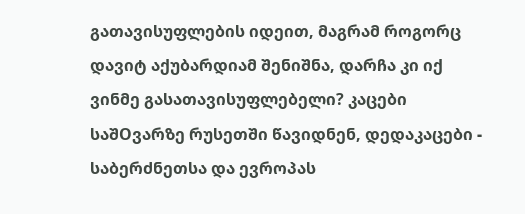გათავისუფლების იდეით, მაგრამ როგორც დავიტ აქუბარდიამ შენიშნა, დარჩა კი იქ ვინმე გასათავისუფლებელი? კაცები საშOვარზე რუსეთში წავიდნენ, დედაკაცები - საბერძნეთსა და ევროპას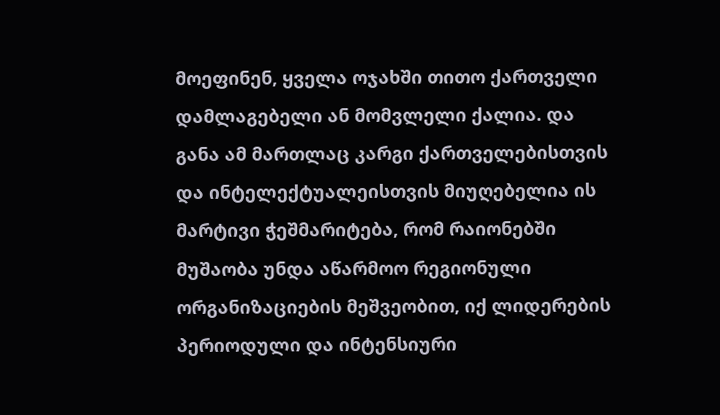მოეფინენ, ყველა ოჯახში თითო ქართველი დამლაგებელი ან მომვლელი ქალია. და განა ამ მართლაც კარგი ქართველებისთვის და ინტელექტუალეისთვის მიუღებელია ის მარტივი ჭეშმარიტება, რომ რაიონებში მუშაობა უნდა აწარმოო რეგიონული ორგანიზაციების მეშვეობით, იქ ლიდერების პერიოდული და ინტენსიური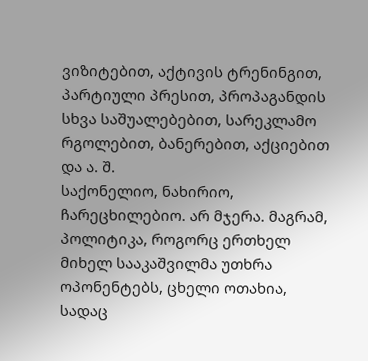ვიზიტებით, აქტივის ტრენინგით, პარტიული პრესით, პროპაგანდის სხვა საშუალებებით, სარეკლამო რგოლებით, ბანერებით, აქციებით და ა. შ.
საქონელიო, ნახირიო, ჩარეცხილებიო. არ მჯერა. მაგრამ, პოლიტიკა, როგორც ერთხელ მიხელ სააკაშვილმა უთხრა ოპონენტებს, ცხელი ოთახია, სადაც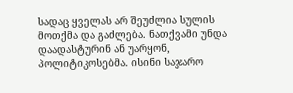სადაც ყველას არ შეუძლია სულის მოთქმა და გაძლება. ნათქვამი უნდა დაადასტურინ ან უარყონ, პოლიტიკოსებმა. ისინი საჯარო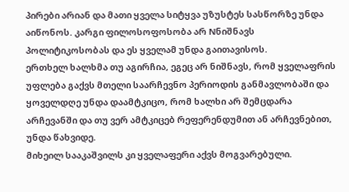პირები არიან და მათი ყველა სიტყვა უზუსტეს სასწორზე უნდა აიწონოს. კარგი ფილოსოფოსობა არ Nნიშნავს პოლიტიკოსობას და ეს ყველამ უნდა გაითავისოს.
ერთხელ ხალხმა თუ აგირჩია, ეგეც არ ნიშნავს, რომ ყველაფრის უფლება გაქვს მთელი საარჩევნო პერიოდის განმავლობაში და ყოველდღე უნდა დაამტკიცო, რომ ხალხი არ შემცდარა არჩევანში და თუ ვერ ამტკიცებ რეფერენდუმით ან არჩევნებით, უნდა წახვიდე.
მიხეილ სააკაშვილს კი ყველაფერი აქვს მოგვარებული.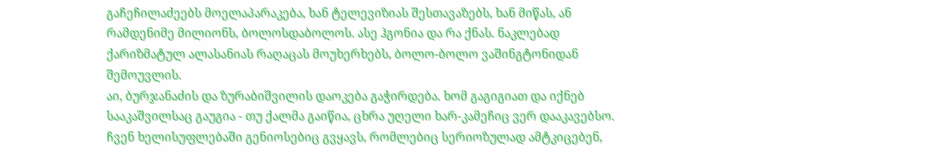გაჩეჩილაძეებს მოელაპარაკება, ხან ტელევიზიას შესთავაზებს, ხან მიწას, ან რამდენიმე მილიონს, ბოლოსდაბოლოს. ასე ჰგონია და რა ქნას. ნაკლებად ქარიზმატულ ალასანიას რაღაცას მოუხერხებს, ბოლო-ბოლო ვაშინგტონიდან შემოუვლის.
აი, ბურჯანაძის და ზურაბიშვილის დაოკება გაჭირდება. ხომ გაგიგიათ და იქნებ სააკაშვილსაც გაუგია - თუ ქალმა გაიწია, ცხრა უღელი ხარ-კამეჩიც ვერ დააკავებსო.
ჩვენ ხელისუფლებაში გენიოსებიც გვყავს, რომლებიც სერიოზულად ამტკიცებენ,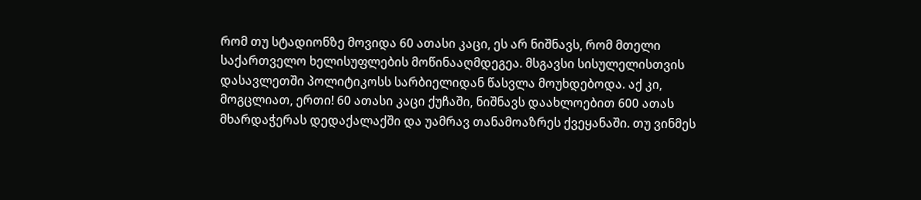რომ თუ სტადიონზე მოვიდა 60 ათასი კაცი, ეს არ ნიშნავს, რომ მთელი საქართველო ხელისუფლების მოწინააღმდეგეა. მსგავსი სისულელისთვის დასავლეთში პოლიტიკოსს სარბიელიდან წასვლა მოუხდებოდა. აქ კი, მოგცლიათ, ერთი! 60 ათასი კაცი ქუჩაში, ნიშნავს დაახლოებით 600 ათას მხარდაჭერას დედაქალაქში და უამრავ თანამოაზრეს ქვეყანაში. თუ ვინმეს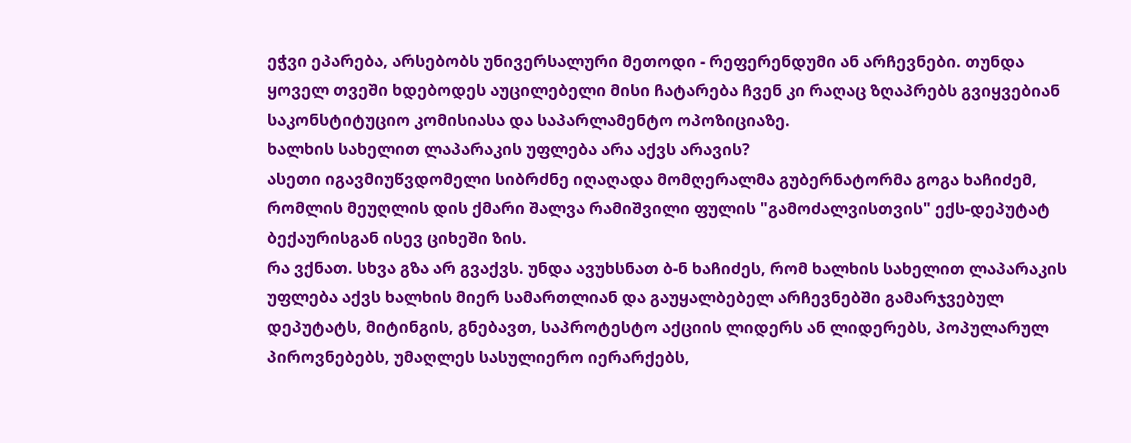ეჭვი ეპარება, არსებობს უნივერსალური მეთოდი - რეფერენდუმი ან არჩევნები. თუნდა ყოველ თვეში ხდებოდეს აუცილებელი მისი ჩატარება ჩვენ კი რაღაც ზღაპრებს გვიყვებიან საკონსტიტუციო კომისიასა და საპარლამენტო ოპოზიციაზე.
ხალხის სახელით ლაპარაკის უფლება არა აქვს არავის?
ასეთი იგავმიუწვდომელი სიბრძნე იღაღადა მომღერალმა გუბერნატორმა გოგა ხაჩიძემ, რომლის მეუღლის დის ქმარი შალვა რამიშვილი ფულის "გამოძალვისთვის" ექს-დეპუტატ ბექაურისგან ისევ ციხეში ზის.
რა ვქნათ. სხვა გზა არ გვაქვს. უნდა ავუხსნათ ბ-ნ ხაჩიძეს, რომ ხალხის სახელით ლაპარაკის უფლება აქვს ხალხის მიერ სამართლიან და გაუყალბებელ არჩევნებში გამარჯვებულ დეპუტატს, მიტინგის, გნებავთ, საპროტესტო აქციის ლიდერს ან ლიდერებს, პოპულარულ პიროვნებებს, უმაღლეს სასულიერო იერარქებს,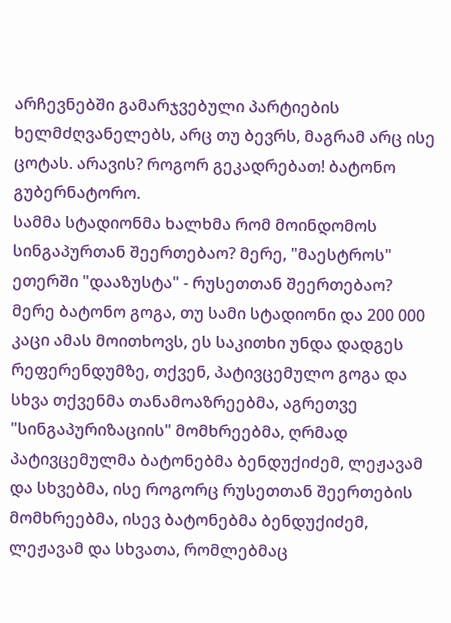არჩევნებში გამარჯვებული პარტიების ხელმძღვანელებს, არც თუ ბევრს, მაგრამ არც ისე ცოტას. არავის? როგორ გეკადრებათ! ბატონო გუბერნატორო.
სამმა სტადიონმა ხალხმა რომ მოინდომოს სინგაპურთან შეერთებაო? მერე, "მაესტროს" ეთერში "დააზუსტა" - რუსეთთან შეერთებაო? მერე ბატონო გოგა, თუ სამი სტადიონი და 200 000 კაცი ამას მოითხოვს, ეს საკითხი უნდა დადგეს რეფერენდუმზე, თქვენ, პატივცემულო გოგა და სხვა თქვენმა თანამოაზრეებმა, აგრეთვე "სინგაპურიზაციის" მომხრეებმა, ღრმად პატივცემულმა ბატონებმა ბენდუქიძემ, ლეჟავამ და სხვებმა, ისე როგორც რუსეთთან შეერთების მომხრეებმა, ისევ ბატონებმა ბენდუქიძემ, ლეჟავამ და სხვათა, რომლებმაც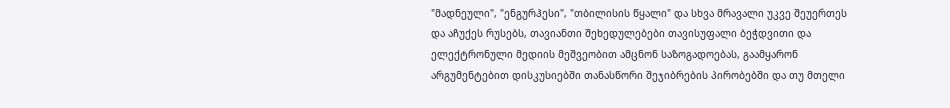"მადნეული", "ენგურჰესი", "თბილისის წყალი" და სხვა მრავალი უკვე შეუერთეს და აჩუქეს რუსებს, თავიანთი შეხედულებები თავისუფალი ბეჭდვითი და ელექტრონული მედიის მეშვეობით ამცნონ საზოგადოებას, გაამყარონ არგუმენტებით დისკუსიებში თანასწორი შეჯიბრების პირობებში და თუ მთელი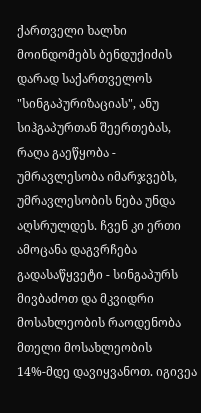ქართველი ხალხი მოინდომებს ბენდუქიძის დარად საქართველოს "სინგაპურიზაციას", ანუ სიჰგაპურთან შეერთებას, რაღა გაეწყობა - უმრავლესობა იმარჯვებს, უმრავლესობის ნება უნდა აღსრულდეს. ჩვენ კი ერთი ამოცანა დაგვრჩება გადასაწყვეტი - სინგაპურს მივბაძოთ და მკვიდრი მოსახლეობის რაოდენობა მთელი მოსახლეობის 14%-მდე დავიყვანოთ. იგივეა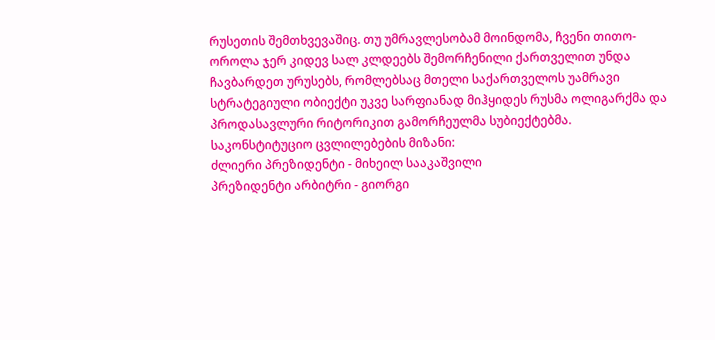რუსეთის შემთხვევაშიც. თუ უმრავლესობამ მოინდომა, ჩვენი თითო-ოროლა ჯერ კიდევ სალ კლდეებს შემორჩენილი ქართველით უნდა ჩავბარდეთ ურუსებს, რომლებსაც მთელი საქართველოს უამრავი სტრატეგიული ობიექტი უკვე სარფიანად მიჰყიდეს რუსმა ოლიგარქმა და პროდასავლური რიტორიკით გამორჩეულმა სუბიექტებმა.
საკონსტიტუციო ცვლილებების მიზანი:
ძლიერი პრეზიდენტი - მიხეილ სააკაშვილი
პრეზიდენტი არბიტრი - გიორგი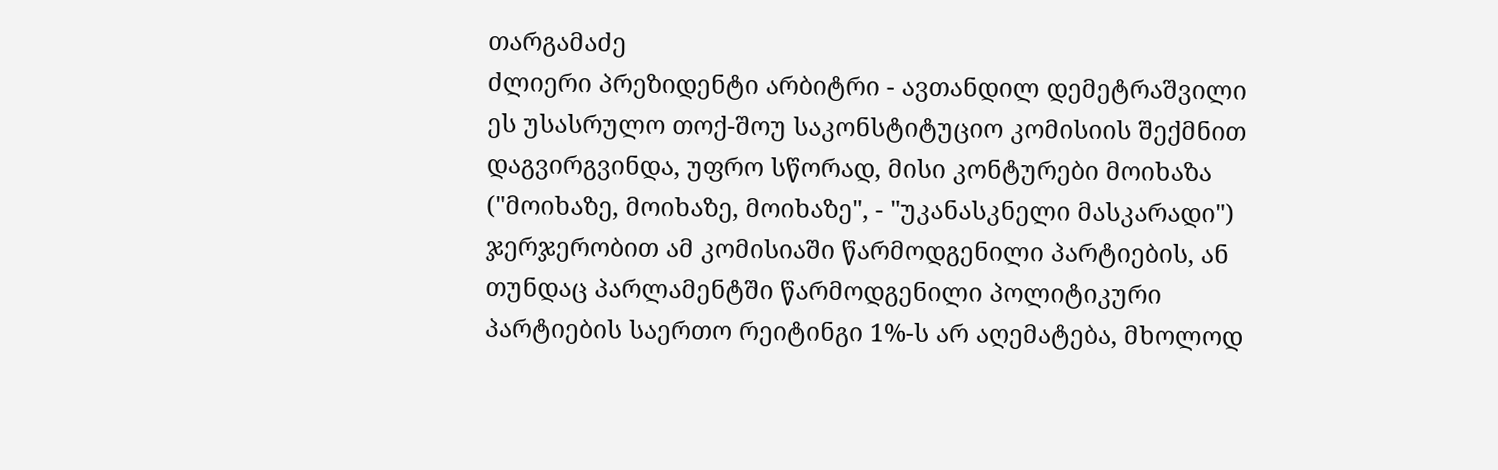თარგამაძე
ძლიერი პრეზიდენტი არბიტრი - ავთანდილ დემეტრაშვილი
ეს უსასრულო თოქ-შოუ საკონსტიტუციო კომისიის შექმნით დაგვირგვინდა, უფრო სწორად, მისი კონტურები მოიხაზა ("მოიხაზე, მოიხაზე, მოიხაზე", - "უკანასკნელი მასკარადი") ჯერჯერობით ამ კომისიაში წარმოდგენილი პარტიების, ან თუნდაც პარლამენტში წარმოდგენილი პოლიტიკური პარტიების საერთო რეიტინგი 1%-ს არ აღემატება, მხოლოდ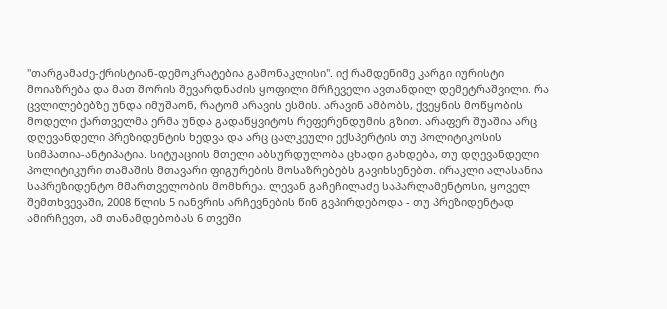"თარგამაძე-ქრისტიან-დემოკრატებია გამონაკლისი". იქ რამდენიმე კარგი იურისტი მოიაზრება და მათ შორის შევარდნაძის ყოფილი მრჩეველი ავთანდილ დემეტრაშვილი. რა ცვლილებებზე უნდა იმუშაონ, რატომ არავის ესმის. არავინ ამბობს, ქვეყნის მოწყობის მოდელი ქართველმა ერმა უნდა გადაწყვიტოს რეფერენდუმის გზით. არაფერ შუაშია არც დღევანდელი პრეზიდენტის ხედვა და არც ცალკეული ექსპერტის თუ პოლიტიკოსის სიმპათია-ანტიპატია. სიტუაციის მთელი აბსურდულობა ცხადი გახდება, თუ დღევანდელი პოლიტიკური თამაშის მთავარი ფიგურების მოსაზრებებს გავიხსენებთ. ირაკლი ალასანია საპრეზიდენტო მმართველობის მომხრეა. ლევან გაჩეჩილაძე საპარლამენტოსი, ყოველ შემთხვევაში, 2008 წლის 5 იანვრის არჩევნების წინ გვპირდებოდა - თუ პრეზიდენტად ამირჩევთ, ამ თანამდებობას 6 თვეში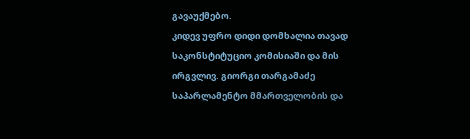გავაუქმებო.
კიდევ უფრო დიდი დომხალია თავად საკონსტიტუციო კომისიაში და მის ირგვლივ. გიორგი თარგამაძე საპარლამენტო მმართველობის და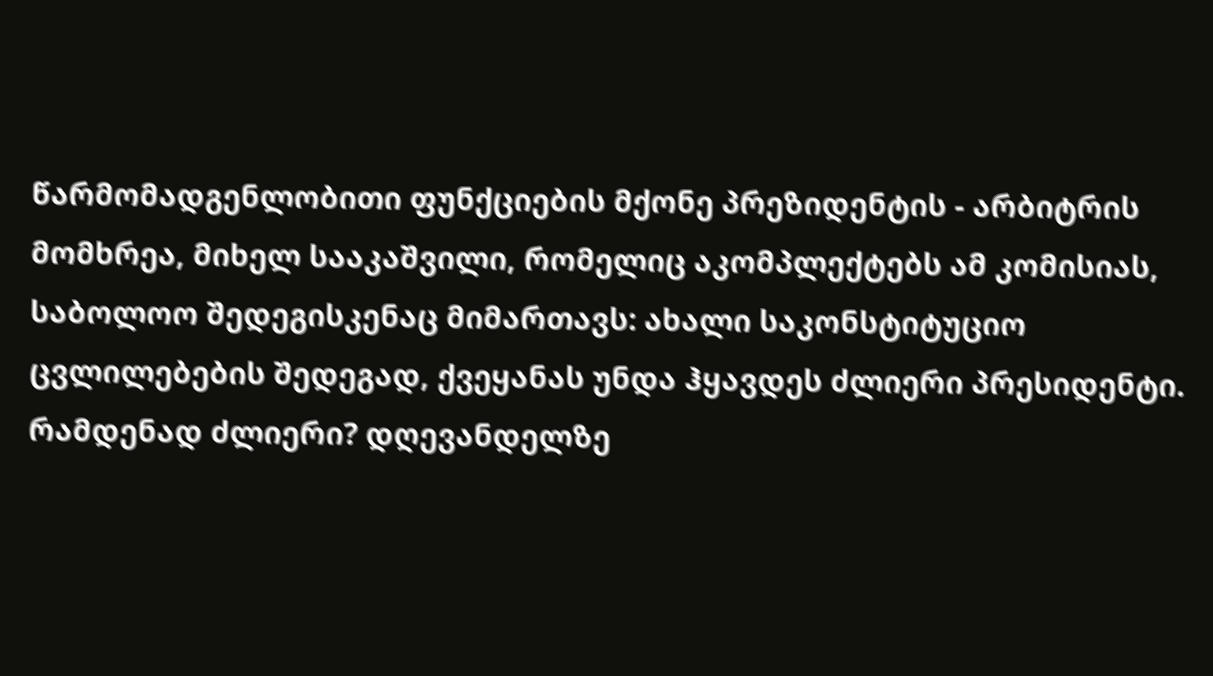წარმომადგენლობითი ფუნქციების მქონე პრეზიდენტის - არბიტრის მომხრეა, მიხელ სააკაშვილი, რომელიც აკომპლექტებს ამ კომისიას, საბოლოო შედეგისკენაც მიმართავს: ახალი საკონსტიტუციო ცვლილებების შედეგად, ქვეყანას უნდა ჰყავდეს ძლიერი პრესიდენტი. რამდენად ძლიერი? დღევანდელზე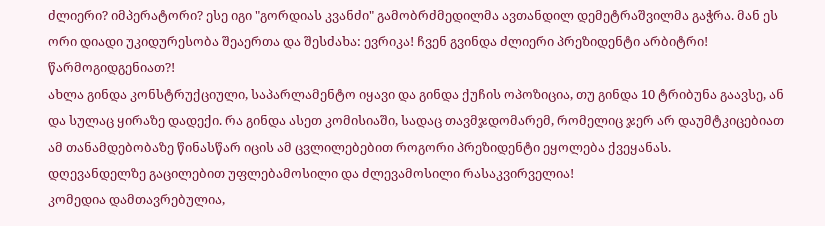ძლიერი? იმპერატორი? ესე იგი "გორდიას კვანძი" გამობრძმედილმა ავთანდილ დემეტრაშვილმა გაჭრა. მან ეს ორი დიადი უკიდურესობა შეაერთა და შესძახა: ევრიკა! ჩვენ გვინდა ძლიერი პრეზიდენტი არბიტრი!
წარმოგიდგენიათ?!
ახლა გინდა კონსტრუქციული, საპარლამენტო იყავი და გინდა ქუჩის ოპოზიცია, თუ გინდა 10 ტრიბუნა გაავსე, ან და სულაც ყირაზე დადექი. რა გინდა ასეთ კომისიაში, სადაც თავმჯდომარემ, რომელიც ჯერ არ დაუმტკიცებიათ ამ თანამდებობაზე წინასწარ იცის ამ ცვლილებებით როგორი პრეზიდენტი ეყოლება ქვეყანას.
დღევანდელზე გაცილებით უფლებამოსილი და ძლევამოსილი რასაკვირველია!
კომედია დამთავრებულია,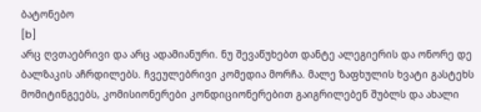ბატონებო
[b]
არც ღვთაებრივი და არც ადამიანური. ნუ შევაწუხებთ დანტე ალეგიერის და ონორე დე ბალზაკის აჩრდილებს. ჩვეულებრივი კომედია მორჩა. მალე ზაფხულის ხვატი გასტეხს მომიტინგეებს, კომისიონერები კონდიციონერებით გაიგრილებენ შუბლს და ახალი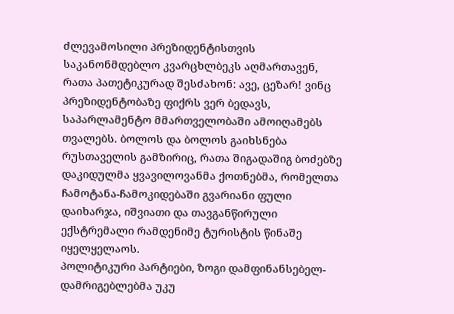ძლევამოსილი პრეზიდენტისთვის საკანონმდებლო კვარცხლბეკს აღმართავენ, რათა პათეტიკურად შესძახონ: ავე, ცეზარ! ვინც პრეზიდენტობაზე ფიქრს ვერ ბედავს, საპარლამენტო მმართველობაში ამოიღამებს თვალებს. ბოლოს და ბოლოს გაიხსნება რუსთაველის გამზირიც, რათა შიგადაშიგ ბოძებზე დაკიდულმა ყვავილოვანმა ქოთნებმა, რომელთა ჩამოტანა-ჩამოკიდებაში გვარიანი ფული დაიხარჯა, იშვიათი და თავგანწირული ექსტრემალი რამდენიმე ტურისტის წინაშე იყელყელაოს.
პოლიტიკური პარტიები, ზოგი დამფინანსებელ-დამრიგებლებმა უკუ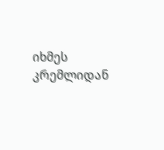იხმეს კრემლიდან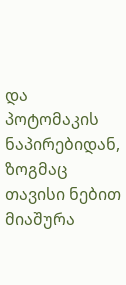და პოტომაკის ნაპირებიდან, ზოგმაც თავისი ნებით მიაშურა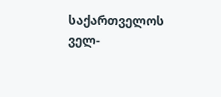საქართველოს ველ-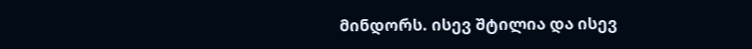მინდორს. ისევ შტილია და ისევ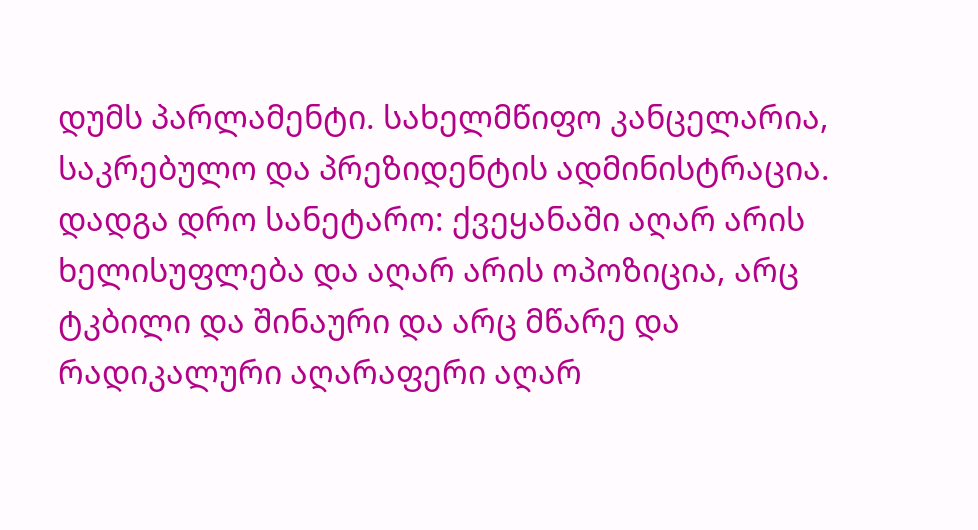დუმს პარლამენტი. სახელმწიფო კანცელარია, საკრებულო და პრეზიდენტის ადმინისტრაცია. დადგა დრო სანეტარო: ქვეყანაში აღარ არის ხელისუფლება და აღარ არის ოპოზიცია, არც ტკბილი და შინაური და არც მწარე და რადიკალური აღარაფერი აღარ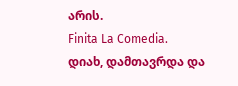არის.
Finita La Comedia.
დიახ, დამთავრდა და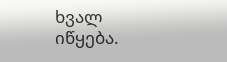ხვალ იწყება.